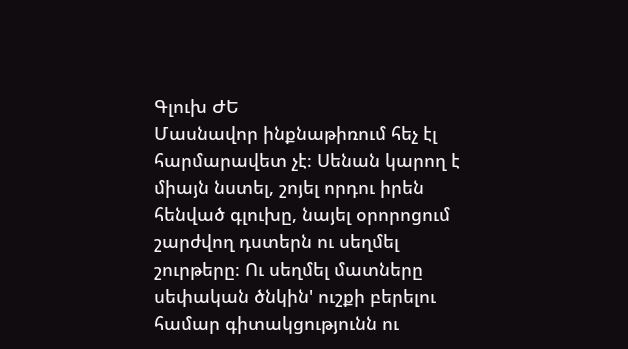Գլուխ ԺԵ
Մասնավոր ինքնաթիռում հեչ էլ հարմարավետ չէ։ Սենան կարող է միայն նստել, շոյել որդու իրեն հենված գլուխը, նայել օրորոցում շարժվող դստերն ու սեղմել շուրթերը։ Ու սեղմել մատները սեփական ծնկին' ուշքի բերելու համար գիտակցությունն ու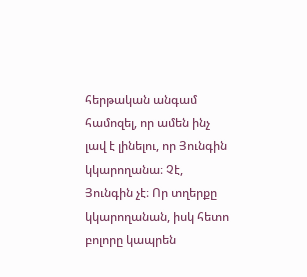հերթական անգամ համոզել, որ ամեն ինչ լավ է լինելու, որ Յունգին կկարողանա։ Չէ, Յունգին չէ։ Որ տղերքը կկարողանան, իսկ հետո բոլորը կապրեն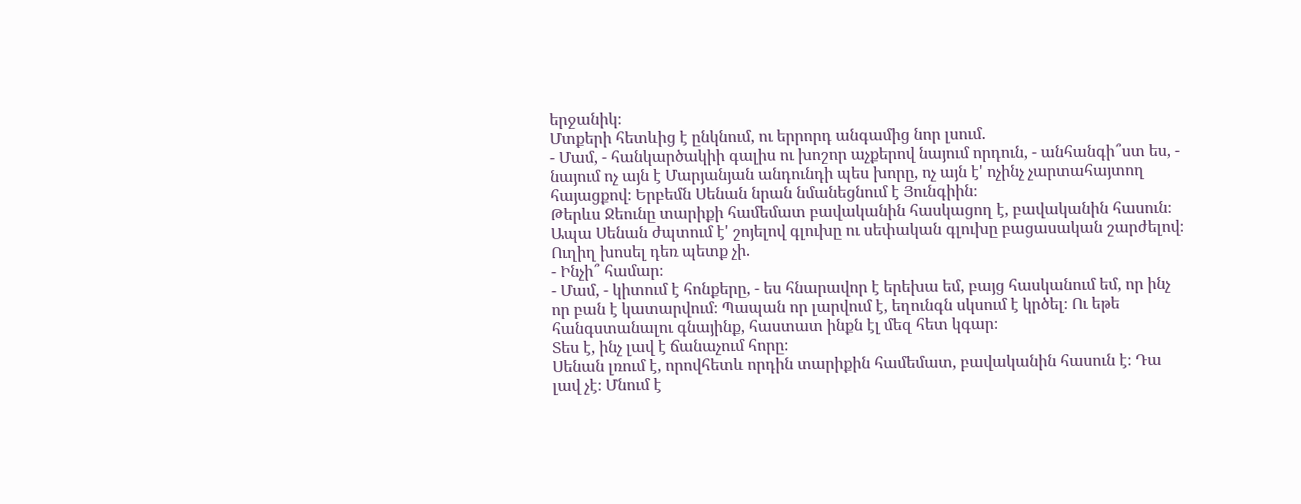երջանիկ։
Մտքերի հետևից է ընկնում, ու երրորդ անգամից նոր լսում.
- Մամ, - հանկարծակիի գալիս ու խոշոր աչքերով նայում որդուն, - անհանգի՞ստ ես, - նայում ոչ այն է Մարյանյան անդունդի պես խորը, ոչ այն է' ոչինչ չարտահայտող հայացքով։ Երբեմն Սենան նրան նմանեցնում է Յունգիին։
Թերևս Ջեունը տարիքի համեմատ բավականին հասկացող է, բավականին հասուն։
Ապա Սենան ժպտում է' շոյելով գլուխը ու սեփական գլուխը բացասական շարժելով։ Ուղիղ խոսել դեռ պետք չի.
- Ինչի՞ համար։
- Մամ, - կիտում է հոնքերը, - ես հնարավոր է երեխա եմ, բայց հասկանում եմ, որ ինչ որ բան է կատարվում։ Պապան որ լարվում է, եղունգն սկսում է կրծել։ Ու եթե հանգստանալու գնայինք, հաստատ ինքն էլ մեզ հետ կգար։
Տես է, ինչ լավ է ճանաչում հորը։
Սենան լռում է, որովհետև որդին տարիքին համեմատ, բավականին հասուն է։ Դա լավ չէ։ Մնում է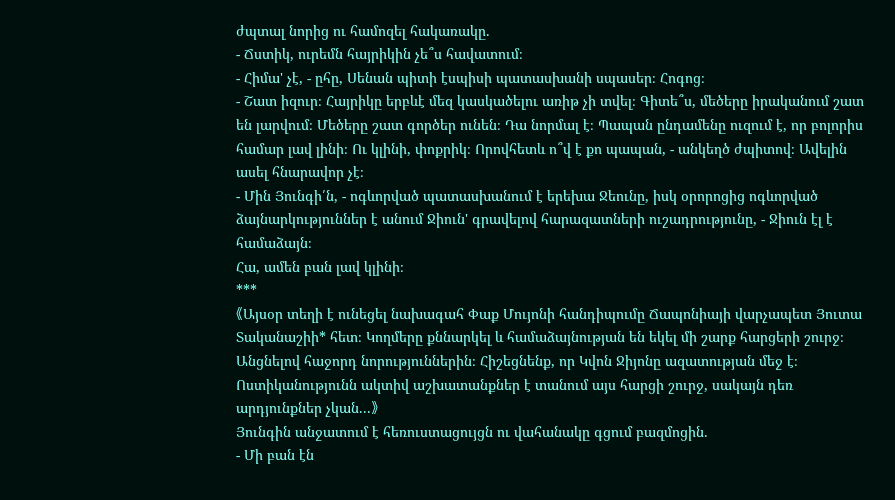ժպտալ նորից ու համոզել հակառակը.
- Ճստիկ, ուրեմն հայրիկին չե՞ս հավատում։
- Հիմա' չէ, - ըհը, Սենան պիտի էսպիսի պատասխանի սպասեր։ Հոգոց։
- Շատ իզուր։ Հայրիկը երբևէ մեզ կասկածելու առիթ չի տվել։ Գիտե՞ս, մեծերը իրականում շատ են լարվում։ Մեծերը շատ գործեր ունեն։ Դա նորմալ է։ Պապան ընդամենը ուզում է, որ բոլորիս համար լավ լինի։ Ու կլինի, փոքրիկ։ Որովհետև ո՞վ է քո պապան, - անկեղծ ժպիտով։ Ավելին ասել հնարավոր չէ։
- Մին Յունգի՛ն, - ոգևորված պատասխանում է երեխա Ջեունը, իսկ օրորոցից ոգևորված ձայնարկություններ է անում Ջիուն' գրավելով հարազատների ուշադրությունը, - Ջիուն էլ է համաձայն։
Հա, ամեն բան լավ կլինի։
***
《Այսօր տեղի է ունեցել նախագահ Փաք Մույոնի հանդիպումը Ճապոնիայի վարչապետ Յուտա Տականաշիի* հետ։ Կողմերը քննարկել և համաձայնության են եկել մի շարք հարցերի շուրջ։
Անցնելով հաջորդ նորություններին։ Հիշեցնենք, որ Կվոն Ջիյոնը ազատության մեջ է։ Ոստիկանությունն ակտիվ աշխատանքներ է տանում այս հարցի շուրջ, սակայն դեռ արդյունքներ չկան...》
Յունգին անջատում է հեռուստացույցն ու վահանակը գցում բազմոցին.
- Մի բան էն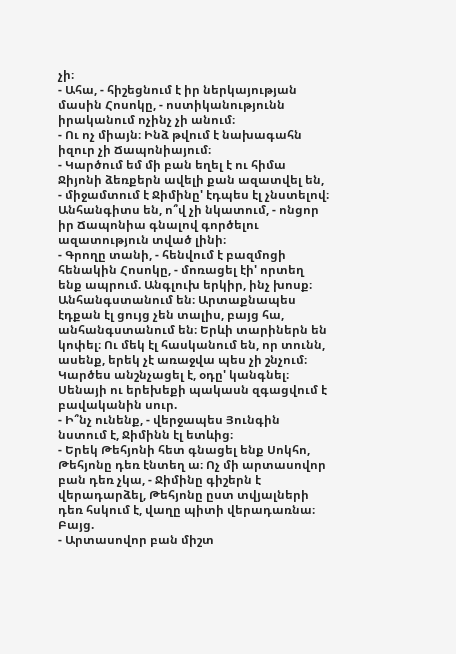չի։
- Ահա, - հիշեցնում է իր ներկայության մասին Հոսոկը, - ոստիկանությունն իրականում ոչինչ չի անում։
- Ու ոչ միայն։ Ինձ թվում է նախագահն իզուր չի Ճապոնիայում։
- Կարծում եմ մի բան եղել է ու հիմա Ջիյոնի ձեռքերն ավելի քան ազատվել են, - միջամտում է Ջիմինը' էդպես էլ չնստելով։ Անհանգիտս են, ո՞վ չի նկատում, - ոնցոր իր Ճապոնիա գնալով գործելու ազատություն տված լինի։
- Գրողը տանի, - հենվում է բազմոցի հենակին Հոսոկը, - մոռացել էի' որտեղ ենք ապրում. Անգլուխ երկիր, ինչ խոսք։
Անհանգստանում են։ Արտաքնապես էդքան էլ ցույց չեն տալիս, բայց հա, անհանգստանում են։ Երևի տարիներն են կոփել։ Ու մեկ էլ հասկանում են, որ տունն, ասենք, երեկ չէ առաջվա պես չի շնչում։ Կարծես անշնչացել է, օդը' կանգնել։ Սենայի ու երեխեքի պակասն զգացվում է բավականին սուր.
- Ի՞նչ ունենք, - վերջապես Յունգին նստում է, Ջիմինն էլ ետևից։
- Երեկ Թեհյոնի հետ գնացել ենք Սոկհո, Թեհյոնը դեռ էնտեղ ա։ Ոչ մի արտասովոր բան դեռ չկա, - Ջիմինը գիշերն է վերադարձել, Թեհյոնը ըստ տվյալների դեռ հսկում է, վաղը պիտի վերադառնա։
Բայց.
- Արտասովոր բան միշտ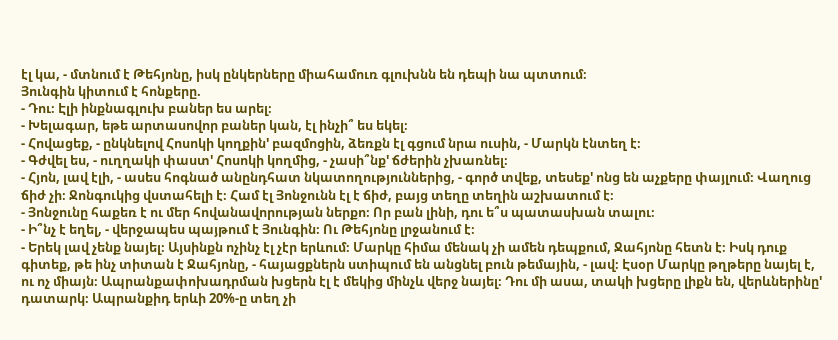էլ կա, - մտնում է Թեհյոնը, իսկ ընկերները միահամուռ գլուխնն են դեպի նա պտտում։
Յունգին կիտում է հոնքերը.
- Դու։ Էլի ինքնագլուխ բաներ ես արել։
- Խելագար, եթե արտասովոր բաներ կան, էլ ինչի՞ ես եկել։
- Հովացեք, - ընկնելով Հոսոկի կողքին' բազմոցին, ձեռքն էլ գցում նրա ուսին, - Մարկն էնտեղ է։
- Գժվել ես, - ուղղակի փաստ' Հոսոկի կողմից, - չասի՞նք' ճժերին չխառնել։
- Հյոն, լավ էլի, - ասես հոգնած անընդհատ նկատողություններից, - գործ տվեք, տեսեք' ոնց են աչքերը փայլում։ Վաղուց ճիժ չի։ Ջոնգուկից վստահելի է։ Համ էլ Յոնջունն էլ է ճիժ, բայց տեղը տեղին աշխատում է։
- Յոնջունը հաքեռ է ու մեր հովանավորության ներքո։ Որ բան լինի, դու ե՞ս պատասխան տալու։
- Ի՞նչ է եղել, - վերջապես պայթում է Յունգին։ Ու Թեհյոնը լրջանում է։
- Երեկ լավ չենք նայել։ Այսինքն ոչինչ էլ չէր երևում։ Մարկը հիմա մենակ չի ամեն դեպքում, Ջահյոնը հետն է։ Իսկ դուք գիտեք, թե ինչ տիտան է Ջահյոնը, - հայացքներն ստիպում են անցնել բուն թեմային, - լավ։ Էսօր Մարկը թղթերը նայել է, ու ոչ միայն։ Ապրանքափոխադրման խցերն էլ է մեկից մինչև վերջ նայել։ Դու մի ասա, տակի խցերը լիքն են, վերևներինը' դատարկ։ Ապրանքիդ երևի 20%-ը տեղ չի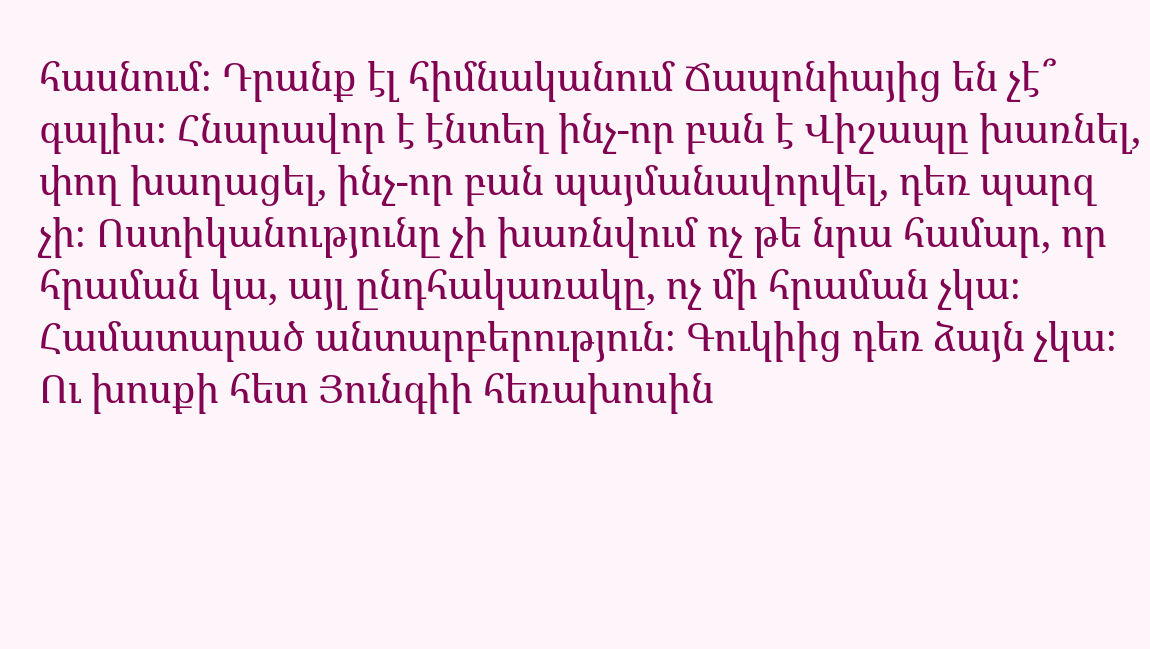հասնում։ Դրանք էլ հիմնականում Ճապոնիայից են չէ՞ գալիս։ Հնարավոր է էնտեղ ինչ-որ բան է Վիշապը խառնել, փող խաղացել, ինչ-որ բան պայմանավորվել, դեռ պարզ չի։ Ոստիկանությունը չի խառնվում ոչ թե նրա համար, որ հրաման կա, այլ ընդհակառակը, ոչ մի հրաման չկա։ Համատարած անտարբերություն։ Գուկիից դեռ ձայն չկա։
Ու խոսքի հետ Յունգիի հեռախոսին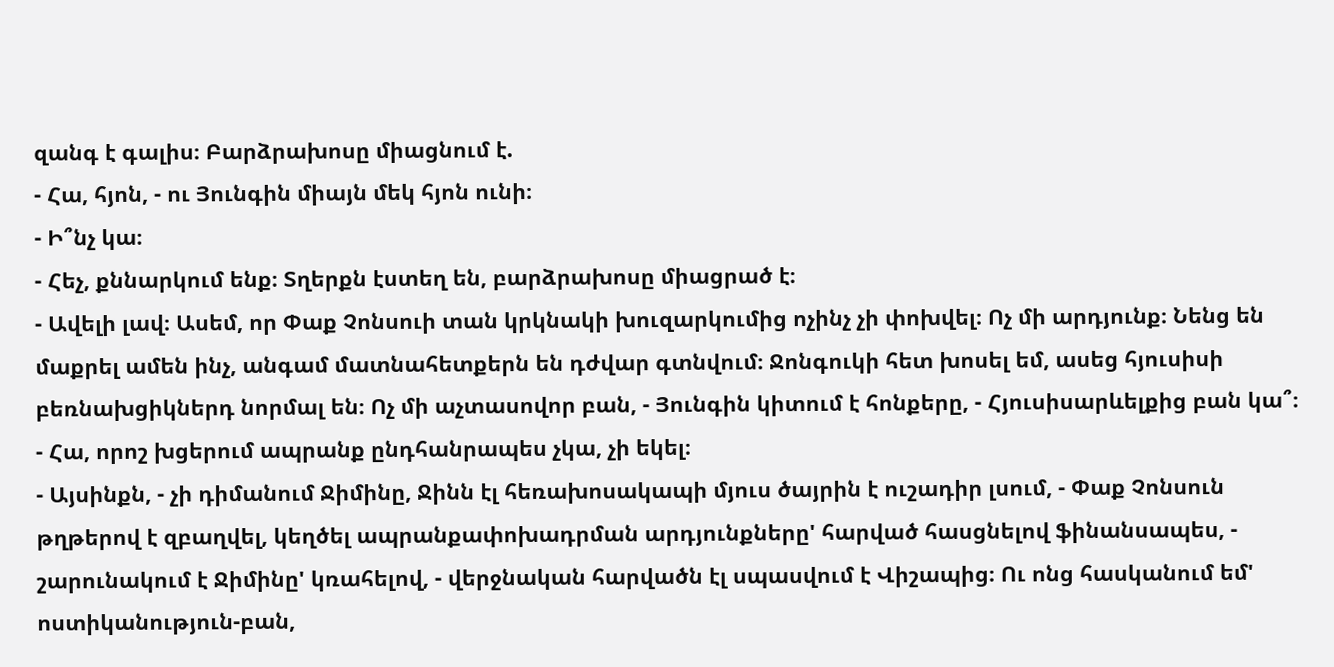զանգ է գալիս։ Բարձրախոսը միացնում է.
- Հա, հյոն, - ու Յունգին միայն մեկ հյոն ունի։
- Ի՞նչ կա։
- Հեչ, քննարկում ենք։ Տղերքն էստեղ են, բարձրախոսը միացրած է։
- Ավելի լավ։ Ասեմ, որ Փաք Չոնսուի տան կրկնակի խուզարկումից ոչինչ չի փոխվել։ Ոչ մի արդյունք։ Նենց են մաքրել ամեն ինչ, անգամ մատնահետքերն են դժվար գտնվում։ Ջոնգուկի հետ խոսել եմ, ասեց հյուսիսի բեռնախցիկներդ նորմալ են։ Ոչ մի աչտասովոր բան, - Յունգին կիտում է հոնքերը, - Հյուսիսարևելքից բան կա՞։
- Հա, որոշ խցերում ապրանք ընդհանրապես չկա, չի եկել։
- Այսինքն, - չի դիմանում Ջիմինը, Ջինն էլ հեռախոսակապի մյուս ծայրին է ուշադիր լսում, - Փաք Չոնսուն թղթերով է զբաղվել, կեղծել ապրանքափոխադրման արդյունքները' հարված հասցնելով ֆինանսապես, - շարունակում է Ջիմինը' կռահելով, - վերջնական հարվածն էլ սպասվում է Վիշապից։ Ու ոնց հասկանում եմ' ոստիկանություն-բան,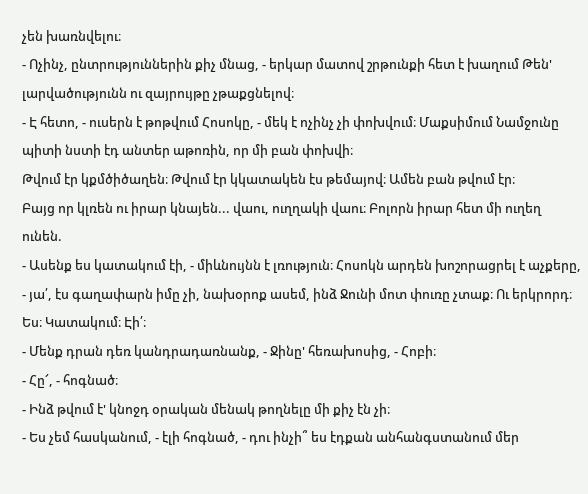չեն խառնվելու։
- Ոչինչ, ընտրություններին քիչ մնաց, - երկար մատով շրթունքի հետ է խաղում Թեն' լարվածությունն ու զայրույթը չթաքցնելով։
- Է հետո, - ուսերն է թոթվում Հոսոկը, - մեկ է ոչինչ չի փոխվում։ Մաքսիմում Նամջունը պիտի նստի էդ անտեր աթոռին, որ մի բան փոխվի։
Թվում էր կքմծիծաղեն։ Թվում էր կկատակեն էս թեմայով։ Ամեն բան թվում էր։
Բայց որ կլռեն ու իրար կնայեն... վաու, ուղղակի վաու։ Բոլորն իրար հետ մի ուղեղ ունեն.
- Ասենք ես կատակում էի, - միևնույնն է լռություն։ Հոսոկն արդեն խոշորացրել է աչքերը, - յա՛, էս գաղափարն իմը չի, նախօրոք ասեմ, ինձ Ջունի մոտ փուռը չտաք։ Ու երկրորդ։ Ես։ Կատակում։ Էի՛։
- Մենք դրան դեռ կանդրադառնանք, - Ջինը' հեռախոսից, - Հոբի։
- Հը՜, - հոգնած։
- Ինձ թվում է' կնոջդ օրական մենակ թողնելը մի քիչ էն չի։
- Ես չեմ հասկանում, - էլի հոգնած, - դու ինչի՞ ես էդքան անհանգստանում մեր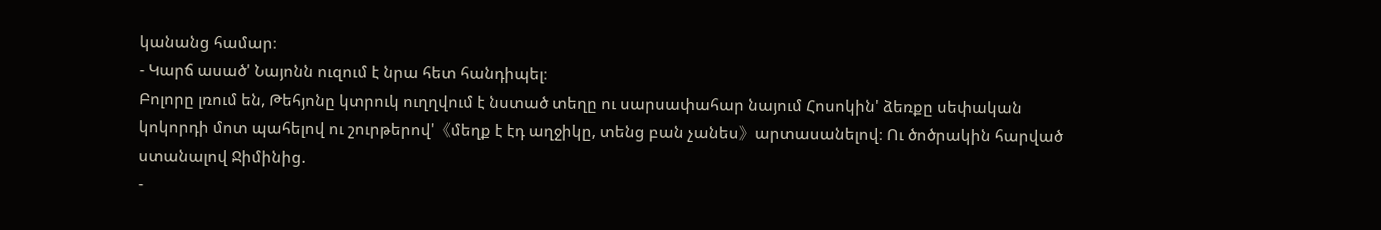կանանց համար։
- Կարճ ասած' Նայոնն ուզում է նրա հետ հանդիպել։
Բոլորը լռում են, Թեհյոնը կտրուկ ուղղվում է նստած տեղը ու սարսափահար նայում Հոսոկին' ձեռքը սեփական կոկորդի մոտ պահելով ու շուրթերով'《մեղք է էդ աղջիկը, տենց բան չանես》արտասանելով։ Ու ծոծրակին հարված ստանալով Ջիմինից.
-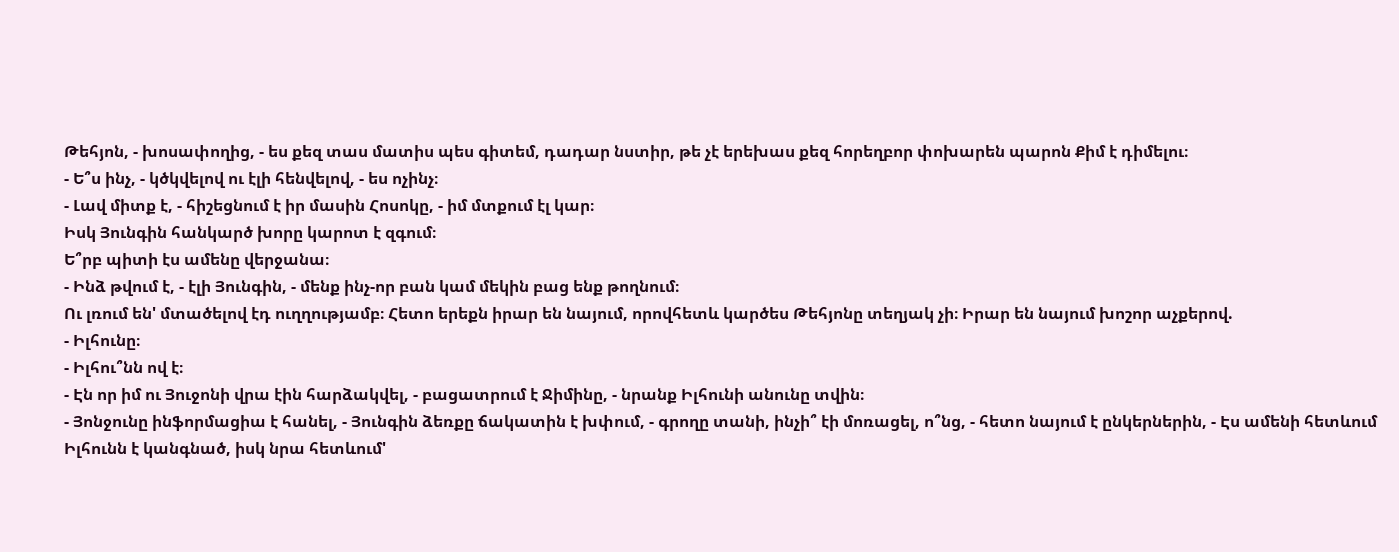Թեհյոն, - խոսափողից, - ես քեզ տաս մատիս պես գիտեմ, դադար նստիր, թե չէ երեխաս քեզ հորեղբոր փոխարեն պարոն Քիմ է դիմելու։
- Ե՞ս ինչ, - կծկվելով ու էլի հենվելով, - ես ոչինչ։
- Լավ միտք է, - հիշեցնում է իր մասին Հոսոկը, - իմ մտքում էլ կար։
Իսկ Յունգին հանկարծ խորը կարոտ է զգում։
Ե՞րբ պիտի էս ամենը վերջանա։
- Ինձ թվում է, - էլի Յունգին, - մենք ինչ-որ բան կամ մեկին բաց ենք թողնում։
Ու լռում են' մտածելով էդ ուղղությամբ։ Հետո երեքն իրար են նայում, որովհետև կարծես Թեհյոնը տեղյակ չի։ Իրար են նայում խոշոր աչքերով.
- Իլհունը։
- Իլհու՞նն ով է։
- Էն որ իմ ու Յուջոնի վրա էին հարձակվել, - բացատրում է Ջիմինը, - նրանք Իլհունի անունը տվին։
- Յոնջունը ինֆորմացիա է հանել, - Յունգին ձեռքը ճակատին է խփում, - գրողը տանի, ինչի՞ էի մոռացել, ո՞նց, - հետո նայում է ընկերներին, - Էս ամենի հետևում Իլհունն է կանգնած, իսկ նրա հետևում'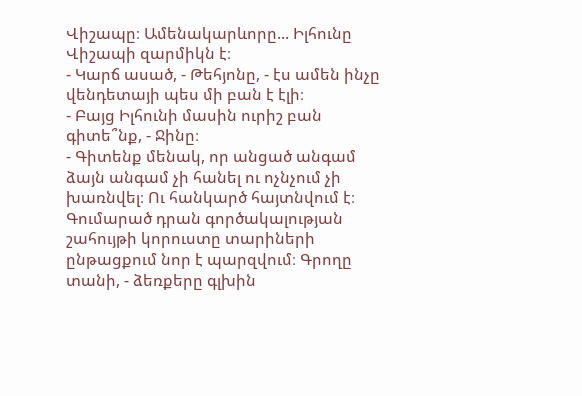Վիշապը։ Ամենակարևորը... Իլհունը Վիշապի զարմիկն է։
- Կարճ ասած, - Թեհյոնը, - էս ամեն ինչը վենդետայի պես մի բան է էլի։
- Բայց Իլհունի մասին ուրիշ բան գիտե՞նք, - Ջինը։
- Գիտենք մենակ, որ անցած անգամ ձայն անգամ չի հանել ու ոչնչում չի խառնվել։ Ու հանկարծ հայտնվում է։ Գումարած դրան գործակալության շահույթի կորուստը տարիների ընթացքում նոր է պարզվում։ Գրողը տանի, - ձեռքերը գլխին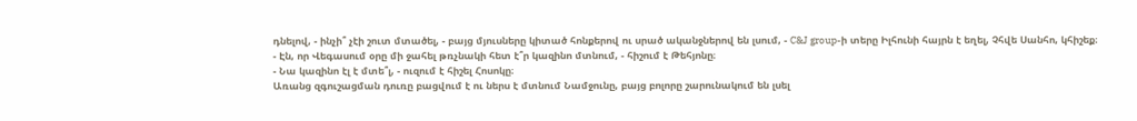դնելով, - ինչի՞ չէի շուտ մտածել, - բայց մյուսները կիտած հոնքերով ու սրած ականջներով են լսում, - C&J group-ի տերը Իլհունի հայրն է եղել, Չհվե Սանհո, կհիշեք։
- Էն, որ Վեգասում օրը մի ջահել թռչնակի հետ է՞ր կազինո մտնում, - հիշում է Թեհյոնը։
- Նա կազինո էլ է մտե՞լ, - ուզում է հիշել Հոսոկը։
Առանց զգուշացման դուռը բացվում է ու ներս է մտնում Նամջունը, բայց բոլորը շարունակում են լսել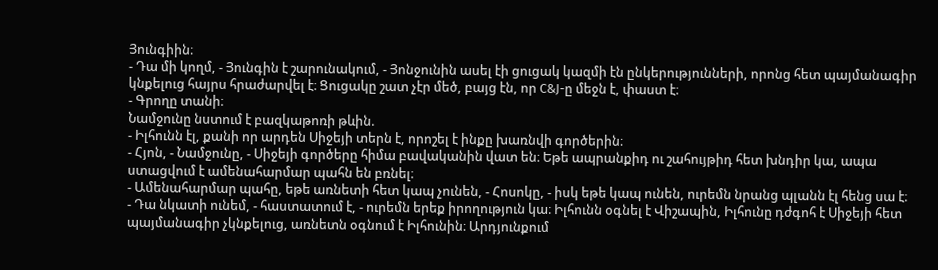Յունգիին։
- Դա մի կողմ, - Յունգին է շարունակում, - Յոնջունին ասել էի ցուցակ կազմի էն ընկերությունների, որոնց հետ պայմանագիր կնքելուց հայրս հրաժարվել է։ Ցուցակը շատ չէր մեծ, բայց էն, որ C&J-ը մեջն է, փաստ է։
- Գրողը տանի։
Նամջունը նստում է բազկաթոռի թևին.
- Իլհունն էլ, քանի որ արդեն Սիջեյի տերն է, որոշել է ինքը խառնվի գործերին։
- Հյոն, - Նամջունը, - Սիջեյի գործերը հիմա բավականին վատ են։ Եթե ապրանքիդ ու շահույթիդ հետ խնդիր կա, ապա ստացվում է ամենահարմար պահն են բռնել։
- Ամենահարմար պահը, եթե առնետի հետ կապ չունեն, - Հոսոկը, - իսկ եթե կապ ունեն, ուրեմն նրանց պլանն էլ հենց սա է։
- Դա նկատի ունեմ, - հաստատում է, - ուրեմն երեք իրողություն կա։ Իլհունն օգնել է Վիշապին, Իլհունը դժգոհ է Սիջեյի հետ պայմանագիր չկնքելուց, առնետն օգնում է Իլհունին։ Արդյունքում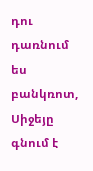դու դառնում ես բանկռոտ, Սիջեյը գնում է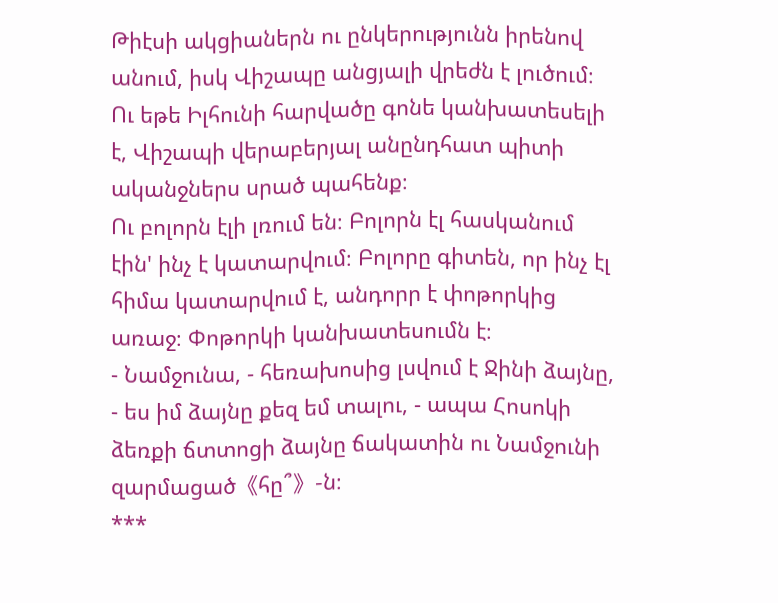Թիէսի ակցիաներն ու ընկերությունն իրենով անում, իսկ Վիշապը անցյալի վրեժն է լուծում։ Ու եթե Իլհունի հարվածը գոնե կանխատեսելի է, Վիշապի վերաբերյալ անընդհատ պիտի ականջներս սրած պահենք։
Ու բոլորն էլի լռում են։ Բոլորն էլ հասկանում էին' ինչ է կատարվում։ Բոլորը գիտեն, որ ինչ էլ հիմա կատարվում է, անդորր է փոթորկից առաջ։ Փոթորկի կանխատեսումն է։
- Նամջունա, - հեռախոսից լսվում է Ջինի ձայնը, - ես իմ ձայնը քեզ եմ տալու, - ապա Հոսոկի ձեռքի ճտտոցի ձայնը ճակատին ու Նամջունի զարմացած《հը՞》-ն։
***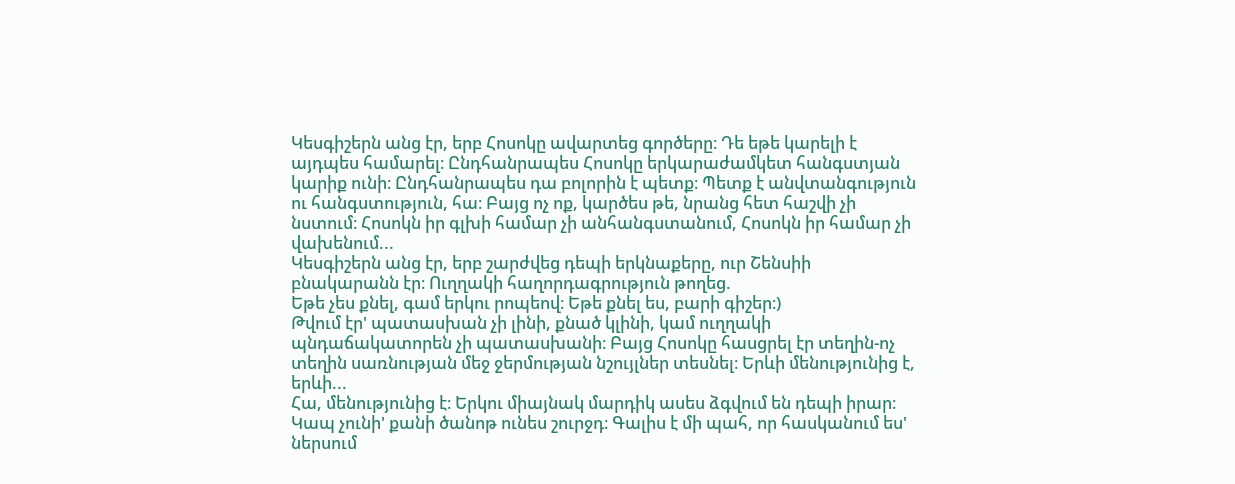Կեսգիշերն անց էր, երբ Հոսոկը ավարտեց գործերը։ Դե եթե կարելի է այդպես համարել։ Ընդհանրապես Հոսոկը երկարաժամկետ հանգստյան կարիք ունի։ Ընդհանրապես դա բոլորին է պետք։ Պետք է անվտանգություն ու հանգստություն, հա։ Բայց ոչ ոք, կարծես թե, նրանց հետ հաշվի չի նստում։ Հոսոկն իր գլխի համար չի անհանգստանում, Հոսոկն իր համար չի վախենում...
Կեսգիշերն անց էր, երբ շարժվեց դեպի երկնաքերը, ուր Շենսիի բնակարանն էր։ Ուղղակի հաղորդագրություն թողեց.
Եթե չես քնել, գամ երկու րոպեով։ Եթե քնել ես, բարի գիշեր։)
Թվում էր' պատասխան չի լինի, քնած կլինի, կամ ուղղակի պնդաճակատորեն չի պատասխանի։ Բայց Հոսոկը հասցրել էր տեղին-ոչ տեղին սառնության մեջ ջերմության նշույլներ տեսնել։ Երևի մենությունից է, երևի...
Հա, մենությունից է։ Երկու միայնակ մարդիկ ասես ձգվում են դեպի իրար։ Կապ չունի' քանի ծանոթ ունես շուրջդ։ Գալիս է մի պահ, որ հասկանում ես' ներսում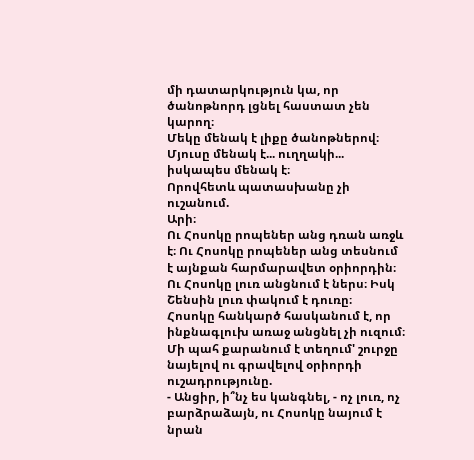մի դատարկություն կա, որ ծանոթնորդ լցնել հաստատ չեն կարող։
Մեկը մենակ է լիքը ծանոթներով։
Մյուսը մենակ է... ուղղակի... իսկապես մենակ է։
Որովհետև պատասխանը չի ուշանում.
Արի։
Ու Հոսոկը րոպեներ անց դռան առջև է։ Ու Հոսոկը րոպեներ անց տեսնում է այնքան հարմարավետ օրիորդին։ Ու Հոսոկը լուռ անցնում է ներս։ Իսկ Շենսին լուռ փակում է դուռը։
Հոսոկը հանկարծ հասկանում է, որ ինքնագլուխ առաջ անցնել չի ուզում։ Մի պահ քարանում է տեղում' շուրջը նայելով ու գրավելով օրիորդի ուշադրությունը.
- Անցիր, ի՞նչ ես կանգնել, - ոչ լուռ, ոչ բարձրաձայն, ու Հոսոկը նայում է նրան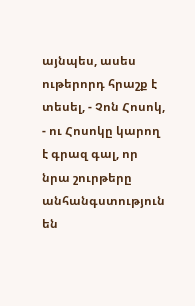այնպես, ասես ութերորդ հրաշք է տեսել, - Չոն Հոսոկ, - ու Հոսոկը կարող է գրազ գալ, որ նրա շուրթերը անհանգստություն են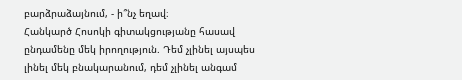բարձրաձայնում, - ի՞նչ եղավ։
Հանկարծ Հոսոկի գիտակցությանը հասավ ընդամենը մեկ իրողություն. Դեմ չլինել այսպես լինել մեկ բնակարանում, դեմ չլինել անգամ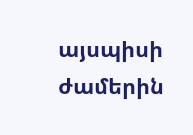այսպիսի ժամերին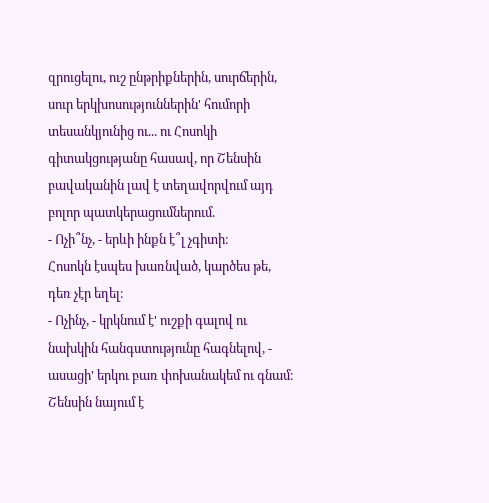զրուցելու, ուշ ընթրիքներին, սուրճերին, սուր երկխոսություններին' հումորի տեսանկյունից ու... ու Հոսոկի գիտակցությանը հասավ, որ Շենսին բավականին լավ է տեղավորվում այդ բոլոր պատկերացումներում.
- Ոչի՞նչ, - երևի ինքն է՞լ չգիտի։
Հոսոկն էսպես խառնված, կարծես թե, դեռ չէր եղել։
- Ոչինչ, - կրկնում է' ուշքի գալով ու նախկին հանգստությունը հագնելով, - ասացի' երկու բառ փոխանակեմ ու գնամ։
Շենսին նայում է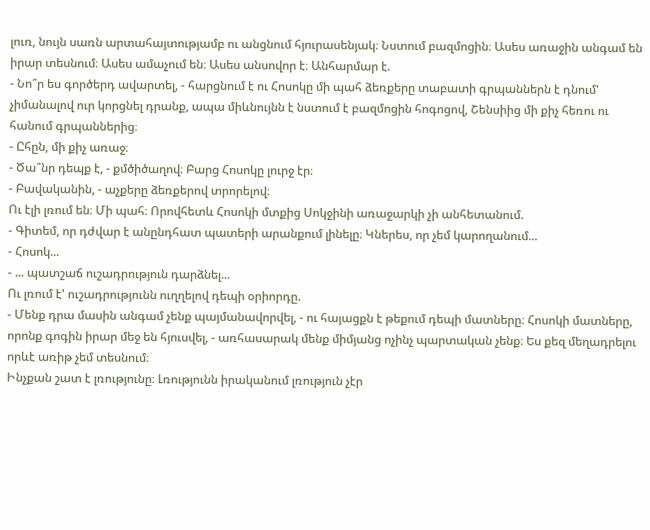լուռ, նույն սառն արտահայտությամբ ու անցնում հյուրասենյակ։ Նստում բազմոցին։ Ասես առաջին անգամ են իրար տեսնում։ Ասես ամաչում են։ Ասես անսովոր է։ Անհարմար է.
- Նո՞ր ես գործերդ ավարտել, - հարցնում է ու Հոսոկը մի պահ ձեռքերը տաբատի գրպաններն է դնում' չիմանալով ուր կորցնել դրանք, ապա միևնույնն է նստում է բազմոցին հոգոցով, Շենսիից մի քիչ հեռու ու հանում գրպաններից։
- Ըհըն, մի քիչ առաջ։
- Ծա՞նր դեպք է, - քմծիծաղով։ Բարց Հոսոկը լուրջ էր։
- Բավականին, - աչքերը ձեռքերով տրորելով։
Ու էլի լռում են։ Մի պահ։ Որովհետև Հոսոկի մտքից Սոկջինի առաջարկի չի անհետանում.
- Գիտեմ, որ դժվար է անընդհատ պատերի արանքում լինելը։ Կներես, որ չեմ կարողանում...
- Հոսոկ...
- ... պատշաճ ուշադրություն դարձնել...
Ու լռում է' ուշադրությունն ուղղելով դեպի օրիորդը.
- Մենք դրա մասին անգամ չենք պայմանավորվել, - ու հայացքն է թեքում դեպի մատները։ Հոսոկի մատները, որոնք գոգին իրար մեջ են հյուսվել, - առհասարակ մենք միմյանց ոչինչ պարտական չենք։ Ես քեզ մեղադրելու որևէ առիթ չեմ տեսնում։
Ինչքան շատ է լռությունը։ Լռությունն իրականում լռություն չէր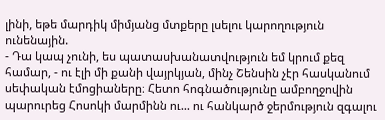լինի, եթե մարդիկ միմյանց մտքերը լսելու կարողություն ունենային.
- Դա կապ չունի, ես պատասխանատվություն եմ կրում քեզ համար, - ու էլի մի քանի վայրկյան, մինչ Շենսին չէր հասկանում սեփական էմոցիաները։ Հետո հոգնածությունը ամբողջովին պարուրեց Հոսոկի մարմինն ու... ու հանկարծ ջերմություն զգալու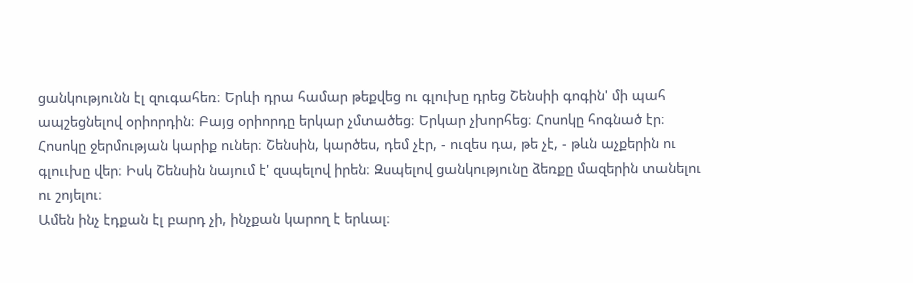ցանկությունն էլ զուգահեռ։ Երևի դրա համար թեքվեց ու գլուխը դրեց Շենսիի գոգին' մի պահ ապշեցնելով օրիորդին։ Բայց օրիորդը երկար չմտածեց։ Երկար չխորհեց։ Հոսոկը հոգնած էր։ Հոսոկը ջերմության կարիք ուներ։ Շենսին, կարծես, դեմ չէր, - ուզես դա, թե չէ, - թևն աչքերին ու գլոււխը վեր։ Իսկ Շենսին նայում է' զսպելով իրեն։ Զսպելով ցանկությունը ձեռքը մազերին տանելու ու շոյելու։
Ամեն ինչ էդքան էլ բարդ չի, ինչքան կարող է երևալ։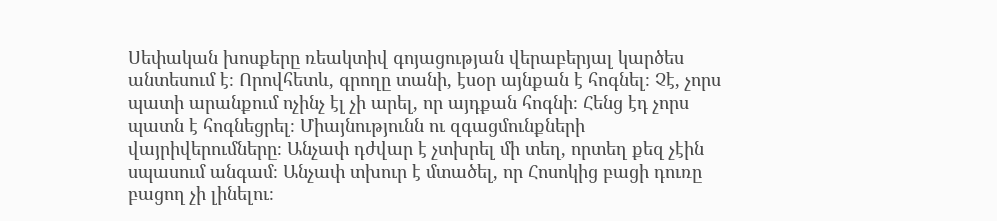Սեփական խոսքերը ռեակտիվ գոյացության վերաբերյալ կարծես անտեսում է։ Որովհետև, գրողը տանի, էսօր այնքան է հոգնել։ Չէ, չորս պատի արանքում ոչինչ էլ չի արել, որ այդքան հոգնի։ Հենց էդ չորս պատն է հոգնեցրել։ Միայնությունն ու զգացմունքների վայրիվերումները։ Անչափ դժվար է չտխրել մի տեղ, որտեղ քեզ չէին սպասում անգամ։ Անչափ տխուր է մտածել, որ Հոսոկից բացի դուռը բացող չի լինելու։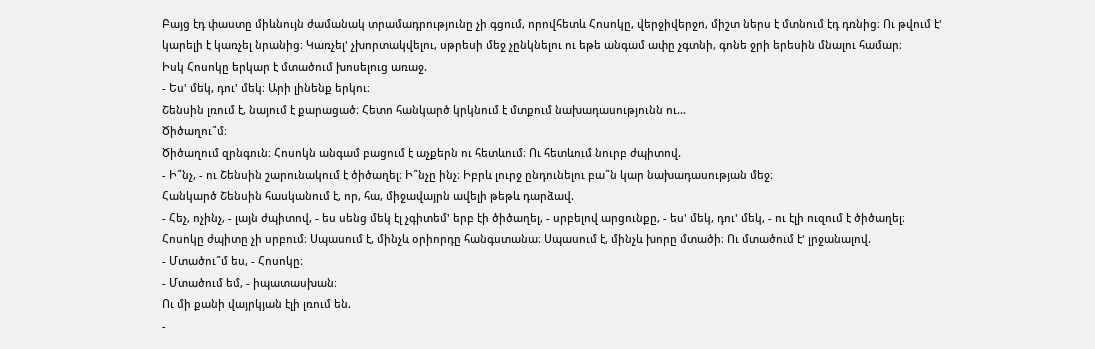Բայց էդ փաստը միևնույն ժամանակ տրամադրությունը չի գցում, որովհետև Հոսոկը, վերջիվերջո, միշտ ներս է մտնում էդ դռնից։ Ու թվում է' կարելի է կառչել նրանից։ Կառչել' չխորտակվելու, սթրեսի մեջ չընկնելու ու եթե անգամ ափը չգտնի, գոնե ջրի երեսին մնալու համար։
Իսկ Հոսոկը երկար է մտածում խոսելուց առաջ.
- Ես' մեկ, դու' մեկ։ Արի լինենք երկու։
Շենսին լռում է, նայում է քարացած։ Հետո հանկարծ կրկնում է մտքում նախադասությունն ու...
Ծիծաղու՞մ։
Ծիծաղում զրնգուն։ Հոսոկն անգամ բացում է աչքերն ու հետևում։ Ու հետևում նուրբ ժպիտով.
- Ի՞նչ, - ու Շենսին շարունակում է ծիծաղել։ Ի՞նչը ինչ։ Իբրև լուրջ ընդունելու բա՞ն կար նախադասության մեջ։
Հանկարծ Շենսին հասկանում է, որ, հա, միջավայրն ավելի թեթև դարձավ.
- Հեչ, ոչինչ, - լայն ժպիտով, - ես սենց մեկ էլ չգիտեմ' երբ էի ծիծաղել, - սրբելով արցունքը, - ես' մեկ, դու' մեկ, - ու էլի ուզում է ծիծաղել։
Հոսոկը ժպիտը չի սրբում։ Սպասում է, մինչև օրիորդը հանգստանա։ Սպասում է, մինչև խորը մտածի։ Ու մտածում է' լրջանալով.
- Մտածու՞մ ես, - Հոսոկը։
- Մտածում եմ, - իպատասխան։
Ու մի քանի վայրկյան էլի լռում են.
-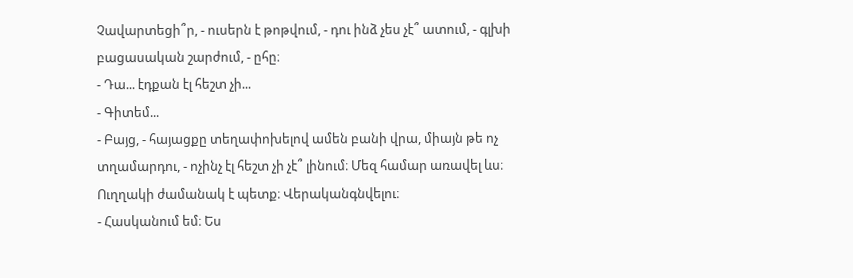Չավարտեցի՞ր, - ուսերն է թոթվում, - դու ինձ չես չէ՞ ատում, - գլխի բացասական շարժում, - ըհը։
- Դա... էդքան էլ հեշտ չի...
- Գիտեմ...
- Բայց, - հայացքը տեղափոխելով ամեն բանի վրա, միայն թե ոչ տղամարդու, - ոչինչ էլ հեշտ չի չէ՞ լինում։ Մեզ համար առավել ևս։ Ուղղակի ժամանակ է պետք։ Վերականգնվելու։
- Հասկանում եմ։ Ես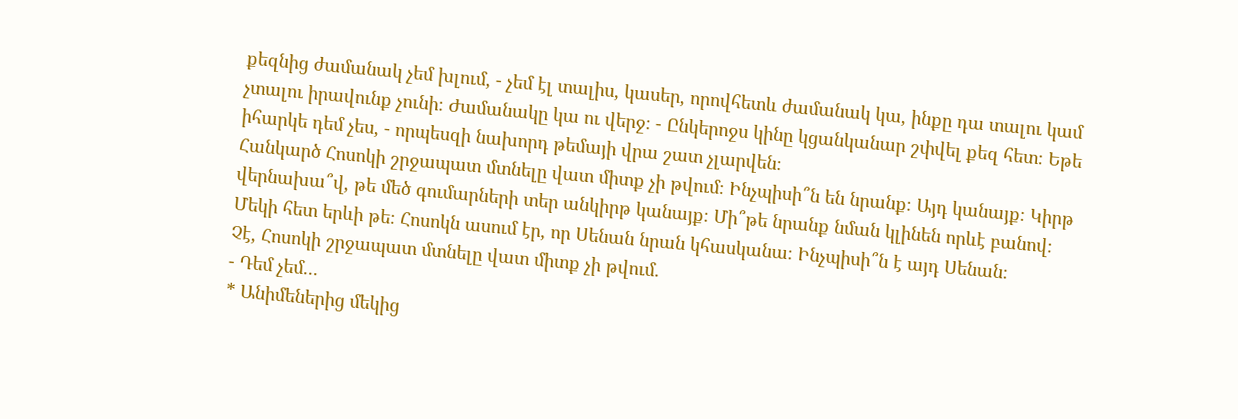քեզնից ժամանակ չեմ խլում, - չեմ էլ տալիս, կասեր, որովհետև ժամանակ կա, ինքը դա տալու կամ չտալու իրավունք չունի։ Ժամանակը կա ու վերջ։ - Ընկերոջս կինը կցանկանար շփվել քեզ հետ։ Եթե իհարկե դեմ չես, - որպեսզի նախորդ թեմայի վրա շատ չլարվեն։
Հանկարծ Հոսոկի շրջապատ մտնելը վատ միտք չի թվում։ Ինչպիսի՞ն են նրանք։ Այդ կանայք։ Կիրթ վերնախա՞վ, թե մեծ գումարների տեր անկիրթ կանայք։ Մի՞թե նրանք նման կլինեն որևէ բանով։ Մեկի հետ երևի թե։ Հոսոկն ասում էր, որ Սենան նրան կհասկանա։ Ինչպիսի՞ն է այդ Սենան։
Չէ, Հոսոկի շրջապատ մտնելը վատ միտք չի թվում.
- Դեմ չեմ...
* Անիմեներից մեկից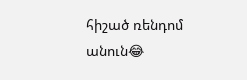հիշած ռենդոմ անուն😂